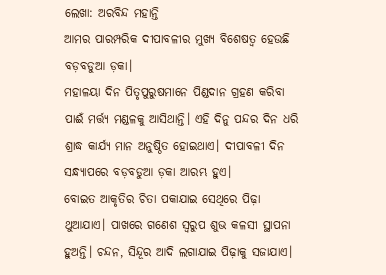ଲେଖା: ଅରବିନ୍ଦ ମହାନ୍ତି
ଆମର ପାରମ୍ପରିକ ଦୀପାବଳୀର ମୁଖ୍ୟ ବିଶେଷତ୍ୱ ହେଉଛି ବଡ଼ବଡୁଆ ଡ଼କା।
ମହାଳୟା ଦିନ ପିତୃପୁରୁଷମାନେ ପିଣ୍ଡଦାନ ଗ୍ରହଣ କରିବା ପାଈଁ ମର୍ତ୍ତ୍ୟ ମଣ୍ଡଳକୁ ଆସିଥାନ୍ତି। ଏହି ଦିନୁ ପନ୍ଦର ଦିନ ଧରି ଶ୍ରାଦ୍ଧ କାର୍ଯ୍ୟ ମାନ ଅନୁଷ୍ଠିତ ହୋଇଥାଏ। ଦୀପାବଳୀ ଦିନ ସନ୍ଧ୍ୟାପରେ ବଡ଼ବଡୁଆ ଡ଼କା ଆରମ୍ଭ ହୁଏ।
ବୋଇତ ଆକୃତିର ଚିତା ପକାଯାଇ ସେଥିରେ ପିଢ଼ା ଥୁଆଯାଏ। ପାଖରେ ଗଣେଶ ସ୍ୱରୁପ ଶୁଭ କଳସୀ ସ୍ଥାପନା ହୁଅନ୍ତି। ଚନ୍ଦନ, ସିନ୍ଦୂର ଆଦି ଲଗାଯାଇ ପିଢ଼ାକୁ ସଜାଯାଏ।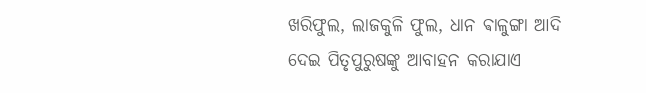ଖରିଫୁଲ, ଲାଜକୁଳି ଫୁଲ, ଧାନ ଵାଳୁଙ୍ଗା ଆଦି ଦେଇ ପିତୃପୁରୁଷଙ୍କୁ ଆବାହନ କରାଯାଏ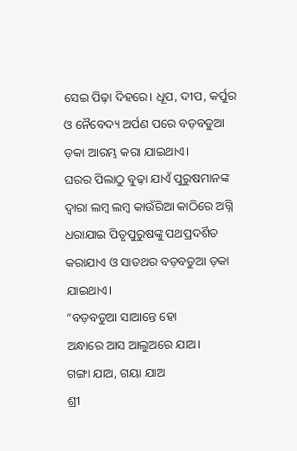ସେଇ ପିଢ଼ା ଦିହରେ। ଧୂପ, ଦୀପ, କର୍ପୁର ଓ ନୈବେଦ୍ୟ ଅର୍ପଣ ପରେ ବଡ଼ବଡୁଆ ଡ଼କା ଆରମ୍ଭ କରା ଯାଇଥାଏ।
ଘରର ପିଲାଠୁ ବୁଢ଼ା ଯାଏଁ ପୁରୁଷମାନଙ୍କ ଦ୍ୱାରା ଲମ୍ବ ଲମ୍ବ କାଉଁରିଆ କାଠିରେ ଅଗ୍ନି ଧରାଯାଇ ପିତୃପୁରୁଷଙ୍କୁ ପଥପ୍ରଦର୍ଶିତ କରାଯାଏ ଓ ସାତଥର ବଡ଼ବଡୁଆ ଡ଼କା ଯାଇଥାଏ।
“ବଡ଼ବଡୁଆ ସାଆନ୍ତେ ହୋ
ଅନ୍ଧାରେ ଆସ ଆଲୁଅରେ ଯାଅ।
ଗଙ୍ଗା ଯାଅ, ଗୟା ଯାଅ
ଶ୍ରୀ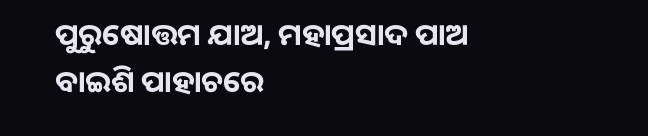ପୁରୁଷୋତ୍ତମ ଯାଅ, ମହାପ୍ରସାଦ ପାଅ
ବାଇଶି ପାହାଚରେ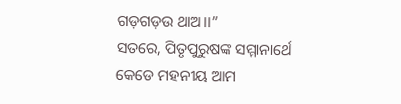ଗଡ଼ଗଡ଼ଉ ଥାଅ।।”
ସତରେ, ପିତୃପୁରୁଷଙ୍କ ସମ୍ମାନାର୍ଥେ କେଡେ ମହନୀୟ ଆମ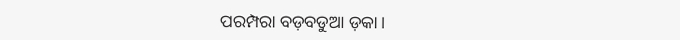ପରମ୍ପରା ବଡ଼ବଡୁଆ ଡ଼କା।